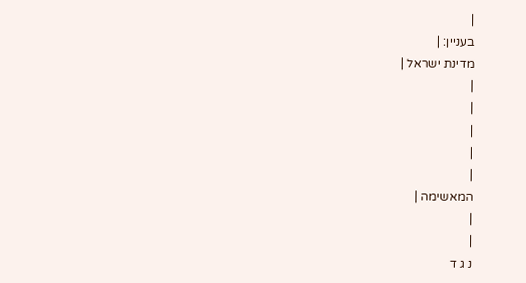|
בעניין: |
מדינת ישראל |
|
|
|
|
|
המאשימה |
|
|
נ ג ד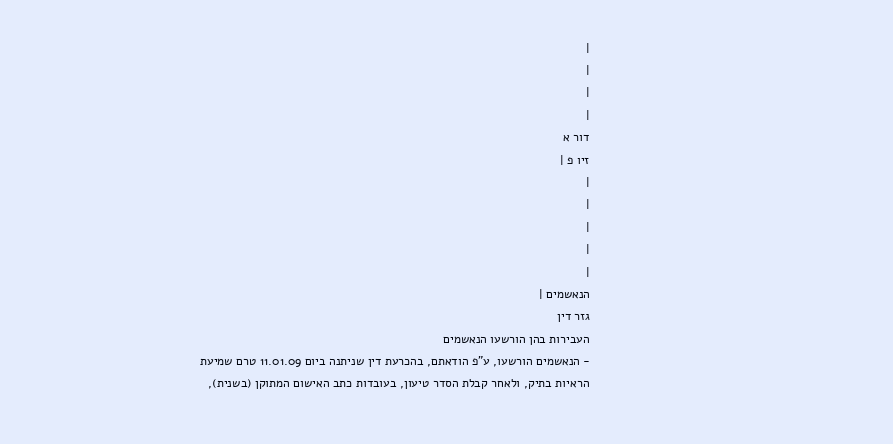|
|
|
|
דור א
זיו פ |
|
|
|
|
|
הנאשמים |
גזר דין
העבירות בהן הורשעו הנאשמים
- הנאשמים הורשעו, ע"פ הודאתם, בהכרעת דין שניתנה ביום 11.01.09 טרם שמיעת הראיות בתיק, ולאחר קבלת הסדר טיעון, בעובדות כתב האישום המתוקן (בשנית),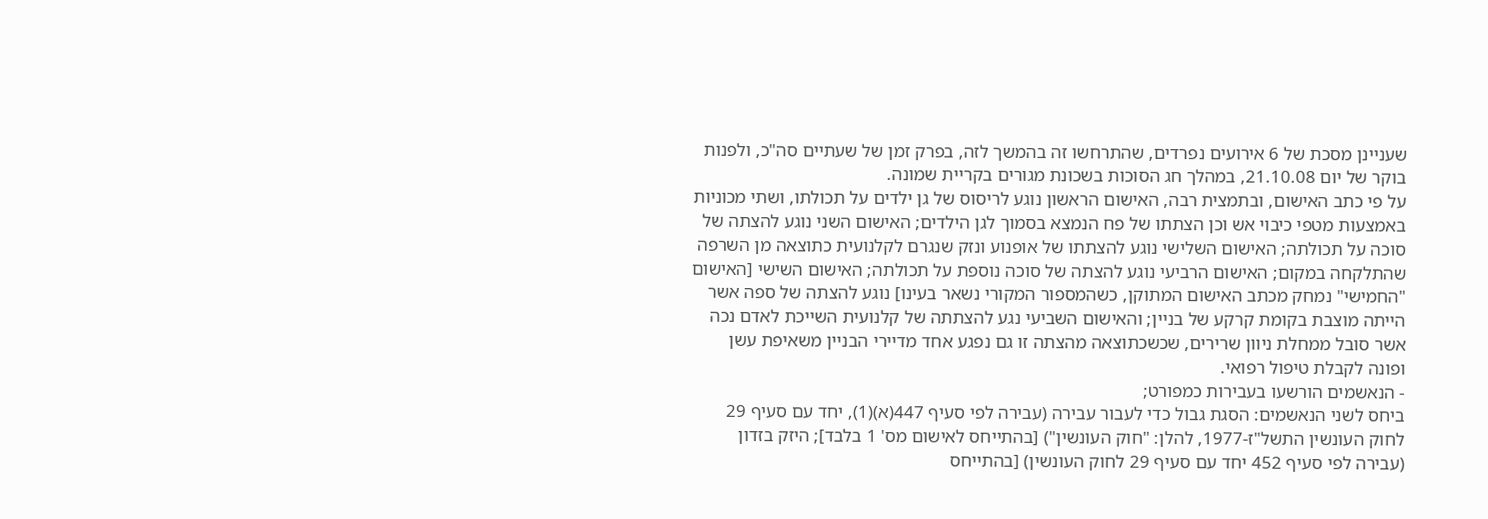שעניינן מסכת של 6 אירועים נפרדים, שהתרחשו זה בהמשך לזה, בפרק זמן של שעתיים סה"כ, ולפנות בוקר של יום 21.10.08, במהלך חג הסוכות בשכונת מגורים בקריית שמונה.
על פי כתב האישום, ובתמצית רבה, האישום הראשון נוגע לריסוס של גן ילדים על תכולתו, ושתי מכוניות באמצעות מטפי כיבוי אש וכן הצתתו של פח הנמצא בסמוך לגן הילדים; האישום השני נוגע להצתה של סוכה על תכולתה; האישום השלישי נוגע להצתתו של אופנוע ונזק שנגרם לקלנועית כתוצאה מן השרפה שהתלקחה במקום; האישום הרביעי נוגע להצתה של סוכה נוספת על תכולתה; האישום השישי [האישום "החמישי" נמחק מכתב האישום המתוקן, כשהמספור המקורי נשאר בעינו] נוגע להצתה של ספה אשר הייתה מוצבת בקומת קרקע של בניין; והאישום השביעי נגע להצתתה של קלנועית השייכת לאדם נכה אשר סובל ממחלת ניוון שרירים, שכשכתוצאה מהצתה זו גם נפגע אחד מדיירי הבניין משאיפת עשן ופונה לקבלת טיפול רפואי.
- הנאשמים הורשעו בעבירות כמפורט;
ביחס לשני הנאשמים: הסגת גבול כדי לעבור עבירה (עבירה לפי סעיף 447(א)(1), יחד עם סעיף 29 לחוק העונשין התשל"ז-1977, להלן: "חוק העונשין") [בהתייחס לאישום מס' 1 בלבד]; היזק בזדון (עבירה לפי סעיף 452 יחד עם סעיף 29 לחוק העונשין) [בהתייחס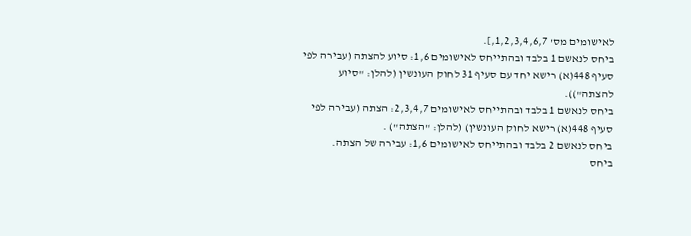לאישומים מס' 1,2,3,4,6,7,].
ביחס לנאשם 1 בלבד ובהתייחס לאישומים 1,6: סיוע להצתה (עבירה לפי סעיף 448(א) רישא יחד עם סעיף 31 לחוק העונשין (להלן: "סיוע להצתה")).
ביחס לנאשם 1 בלבד ובהתייחס לאישומים 2,3,4,7: הצתה (עבירה לפי סעיף 448(א) רישא לחוק העונשין) (להלן: "הצתה") .
ביחס לנאשם 2 בלבד ובהתייחס לאישומים 1,6: עבירה של הצתה.
ביחס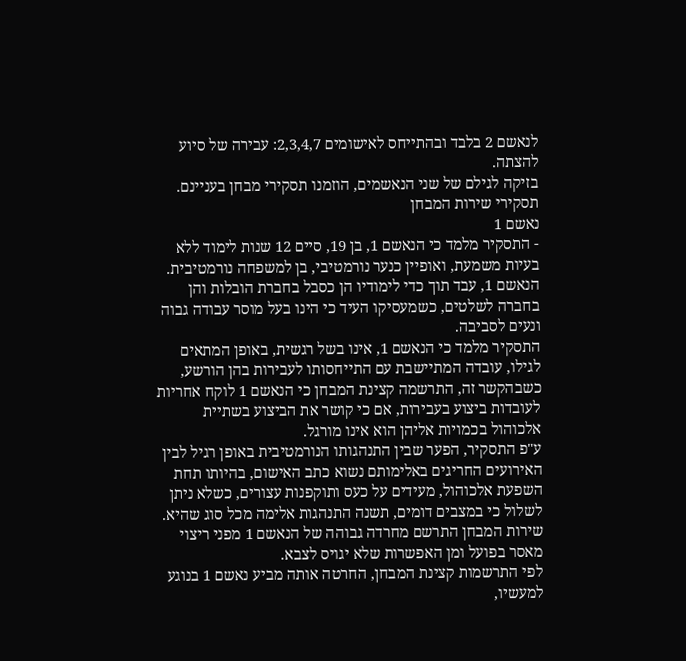לנאשם 2 בלבד ובהתייחס לאישומים 2,3,4,7: עבירה של סיוע להצתה.
בזיקה לגילם של שני הנאשמים, הוזמנו תסקירי מבחן בעניינם.
תסקירי שירות המבחן
נאשם 1
- התסקיר מלמד כי הנאשם 1, בן 19, סיים 12 שנות לימוד ללא בעיות משמעת, ואופיין כנער נורמטיבי, בן למשפחה נורמטיבית. הנאשם 1, עבד תוך כדי לימודיו הן כסבל בחברת הובלות והן בחברה לשלטים, כשמעסיקו העיד כי הינו בעל מוסר עבודה גבוה ונעים לסביבה.
התסקיר מלמד כי הנאשם 1, אינו בשל רגשית, באופן המתאים לגילו, עובדה המתיישבת עם התייחסותו לעבירות בהן הורשע, כשבהקשר זה, התרשמה קצינת המבחן כי הנאשם 1 לוקח אחריות לעובדות ביצוע בעבירות, אם כי קושר את הביצוע בשתיית אלכוהול בכמויות אליהן הוא אינו מורגל.
ע"פ התסקיר, הפער שבין התנהגותו הנורמטיבית באופן רגיל לבין האירועים החריגים באלימותם נשוא כתב האישום, בהיותו תחת השפעת אלכוהול, מעידים על כעס ותוקפנות עצורים, כשלא ניתן לשלול כי במצבים דומים, תשנה התנהגות אלימה מכל סוג שהיא.
שירות המבחן התרשם מחרדה גבוהה של הנאשם 1 מפני ריצוי מאסר בפועל ומן האפשרות שלא יגויס לצבא.
לפי התרשמות קצינת המבחן, החרטה אותה מביע נאשם 1 בנוגע למעשיו,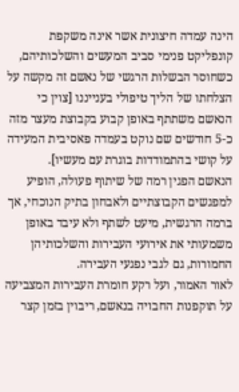הינה עמדה חיצונית אשר אינה משקפת קונפליקט פנימי סביב המעשים והשלכותיהם, כשחוסר הבשלות הרגשי של נאשם זה מקשה על הצלחתו של הליך טיפולי בענייננו [צוין כי הנאשם משתתף באופן קבוע בקבוצת מעצר מזה כ-5 חודשים שם נוקט בעמדה פאסיבית המעידה על קושי בהתמודדות בוגרת עם מעשיו].
הנאשם הפגין רמה של שיתוף פעולה, הופיע למפגשים הקבוצתיים ולאבחון בתיק הנוכחי, אך ברמה הרגשית, מיעט לשתף ולא עיבד באופן משמעותי את אירועי העבירות והשלכותיהן החמורות, גם לגבי נפגעי העבירה.
לאור האמור, ועל רקע חומרת העבירות המצביעה על תוקפנות החבויה בנאשם, ריבוין בזמן קצר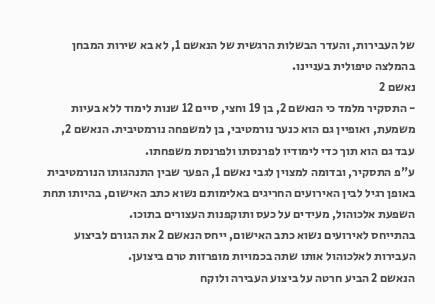של העבירות, והעדר הבשלות הרגשית של הנאשם 1, לא בא שירות המבחן בהמלצה טיפולית בעניינו.
נאשם 2
- התסקיר מלמד כי הנאשם 2, בן 19 וחצי, סיים 12 שנות לימוד ללא בעיות משמעת, ואופיין גם הוא כנער נורמטיבי, בן למשפחה נורמטיבית. הנאשם 2, עבד גם הוא תוך כדי לימודיו לפרנסתו ולפרנסת משפחתו.
ע"פ התסקיר, ובדומה למצוין לגבי נאשם 1, הפער שבין התנהגותו הנורמטיבית באופן רגיל לבין האירועים החריגים באלימותם נשוא כתב האישום, בהיותו תחת השפעת אלכוהול, מעידים על כעס ותוקפנות העצורים בתוכו.
בהתייחס לאירועים נשוא כתב האישום, ייחס הנאשם 2 את הגורם לביצוע העבירות לאלכוהול אותו שתה בכמויות מופרזות טרם ביצוען.
הנאשם 2 הביע חרטה על ביצוע העבירה ולוקח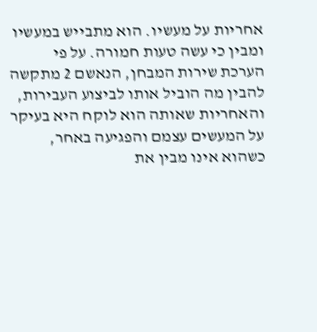אחריות על מעשיו. הוא מתבייש במעשיו ומבין כי עשה טעות חמורה. על פי הערכת שירות המבחן, הנאשם 2 מתקשה להבין מה הוביל אותו לביצוע העבירות, והאחריות שאותה הוא לוקח היא בעיקר על המעשים עצמם והפגיעה באחר, כשהוא אינו מבין את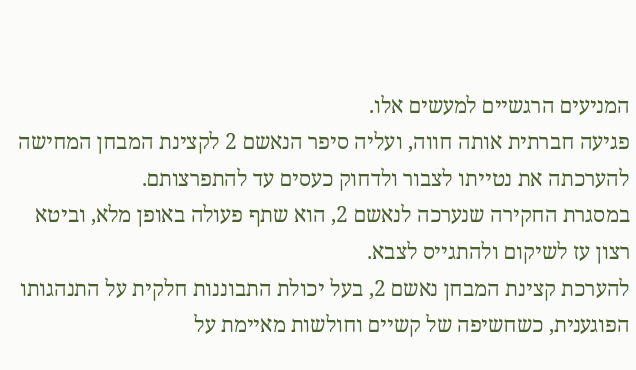המניעים הרגשיים למעשים אלו.
פגיעה חברתית אותה חווה, ועליה סיפר הנאשם 2 לקצינת המבחן המחישה להערכתה את נטייתו לצבור ולדחוק כעסים עד להתפרצותם.
במסגרת החקירה שנערכה לנאשם 2, הוא שתף פעולה באופן מלא, וביטא רצון עז לשיקום ולהתגייס לצבא.
להערכת קצינת המבחן נאשם 2, בעל יכולת התבוננות חלקית על התנהגותו הפוגענית, כשחשיפה של קשיים וחולשות מאיימת על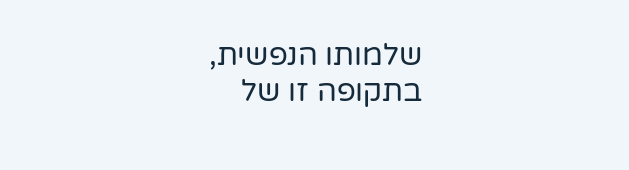שלמותו הנפשית, בתקופה זו של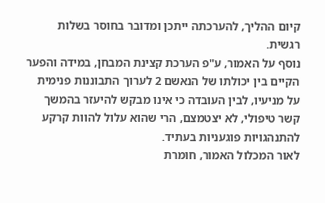קיום ההליך, להערכתה ייתכן ומדובר בחוסר בשלות רגשית.
נוסף על האמור, ע"פ הערכת קצינת המבחן, במידה והפער הקיים בין יכולתו של הנאשם 2 לערוך התבוננות פנימית על מניעיו, לבין העובדה כי אינו מבקש להיעזר בהמשך קשר טיפולי, לא יצטמצם, הרי שהוא עלול להוות קרקע להתנהגויות פוגעניות בעתיד.
לאור המכלול האמור, חומרת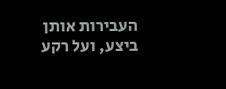העבירות אותן ביצע, ועל רקע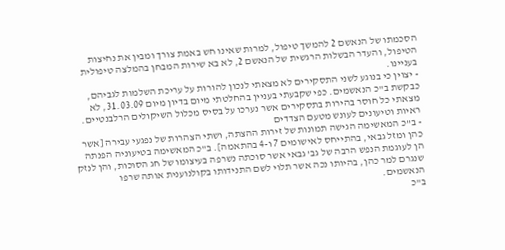הסכמתו של הנאשם 2 להמשך טיפול, למרות שאינו חש באמת צורך ומבין את נחיצות הטיפול, והעדר הבשלות הרגשית של הנאשם 2, לא בא שירות המבחן בהמלצה טיפולית בעניינו.
- יצוין כי בנוגע לשני התסקירים לא מצאתי לנכון להורות על עריכת השלמות לגביהם, כבקשת ב"כ הנאשמים. כפי שקבעתי בעניין בהחלטתי מיום בדיון מיום 31.03.09, לא מצאתי כל חוסר בהירות בתסקירים אשר נערכו על בסיס מכלול השיקולים הרלבנטיים.
ראיות וטיעונים לעונש מטעם הצדדים
- ב"כ המאשימה הגישה תמונות של זירות ההצתה, ושתי הצהרות של נפגעי עבירה [אשר כהן ומזל גבאי, בהתייחס לאישומים 7 ו-4 בהתאמה]. ב"כ המאשימה בטיעוניה הפנתה הן לעוגמת הנפש הרבה של גב' גבאי אשר סוכתה נשרפה בעיצומו של חג הסוכות, והן לנזק שנגרם למר כהן, בהיותו נכה אשר תלוי לשם התנידותו בקולנוענית אותה שרפו הנאשמים.
ב"כ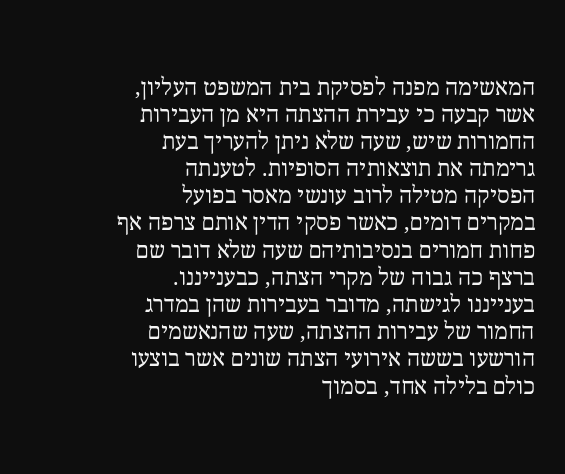המאשימה מפנה לפסיקת בית המשפט העליון, אשר קבעה כי עבירת ההצתה היא מן העבירות החמורות שיש, שעה שלא ניתן להעריך בעת גרימתה את תוצאותיה הסופיות. לטענתה הפסיקה מטילה לרוב עונשי מאסר בפועל במקרים דומים, כאשר פסקי הדין אותם צרפה אף פחות חמורים בנסיבותיהם שעה שלא דובר שם ברצף כה גבוה של מקרי הצתה, כבענייננו.
בענייננו לגישתה, מדובר בעבירות שהן במדרג החמור של עבירות ההצתה, שעה שהנאשמים הורשעו בששה אירועי הצתה שונים אשר בוצעו כולם בלילה אחד, בסמוך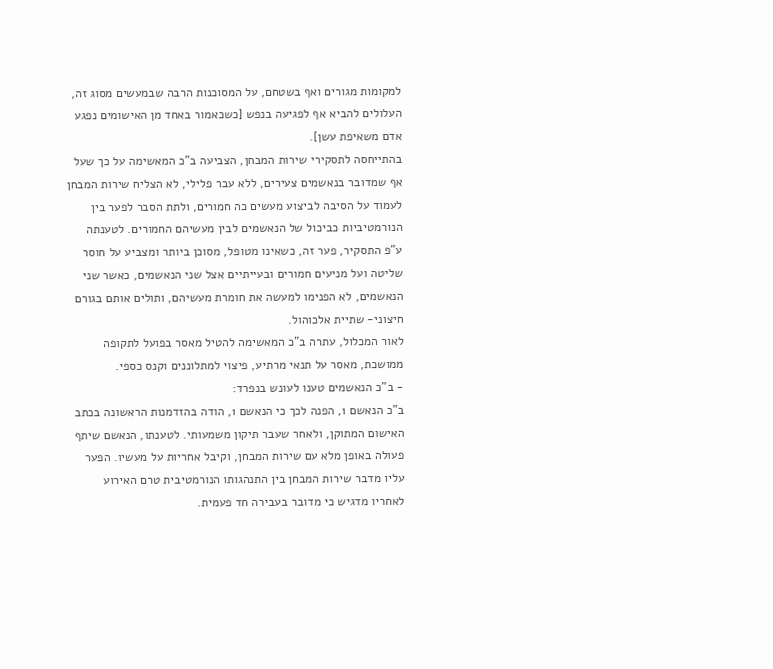למקומות מגורים ואף בשטחם, על המסוכנות הרבה שבמעשים מסוג זה, העלולים להביא אף לפגיעה בנפש [כשכאמור באחד מן האישומים נפגע אדם משאיפת עשן].
בהתייחסה לתסקירי שירות המבחן, הצביעה ב"כ המאשימה על כך שעל אף שמדובר בנאשמים צעירים, ללא עבר פלילי, לא הצליח שירות המבחן לעמוד על הסיבה לביצוע מעשים כה חמורים, ולתת הסבר לפער בין הנורמטיביות כביכול של הנאשמים לבין מעשיהם החמורים. לטענתה ע"פ התסקיר, פער זה, כשאינו מטופל, מסוכן ביותר ומצביע על חוסר שליטה ועל מניעים חמורים ובעייתיים אצל שני הנאשמים, כאשר שני הנאשמים, לא הפנימו למעשה את חומרת מעשיהם, ותולים אותם בגורם חיצוני- שתיית אלכוהול.
לאור המכלול, עתרה ב"כ המאשימה להטיל מאסר בפועל לתקופה ממושכת, מאסר על תנאי מרתיע, פיצוי למתלוננים וקנס כספי.
- ב"כ הנאשמים טענו לעונש בנפרד:
ב"כ הנאשם 1, הפנה לכך כי הנאשם 1, הודה בהזדמנות הראשונה בכתב האישום המתוקן, ולאחר שעבר תיקון משמעותי. לטענתו, הנאשם שיתף פעולה באופן מלא עם שירות המבחן, וקיבל אחריות על מעשיו. הפער עליו מדבר שירות המבחן בין התנהגותו הנורמטיבית טרם האירוע לאחריו מדגיש כי מדובר בעבירה חד פעמית.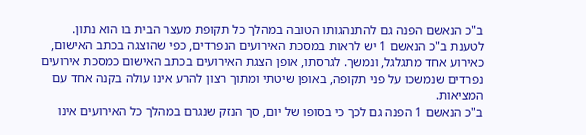ב"כ הנאשם הפנה גם להתנהגותו הטובה במהלך כל תקופת מעצר הבית בו הוא נתון.
לטענת ב"כ הנאשם 1 יש לראות במסכת האירועים הנפרדים, כפי שהוצגה בכתב האישום, כאירוע אחד מתגלגל, ונמשך. לגרסתו, אופן הצגת האירועים בכתב האישום כמסכת אירועים נפרדים שנמשכו על פני תקופה, באופן שיטתי ומתוך רצון להרע אינו עולה בקנה אחד עם המציאות.
ב"כ הנאשם 1 הפנה גם לכך כי בסופו של יום, סך הנזק שנגרם במהלך כל האירועים אינו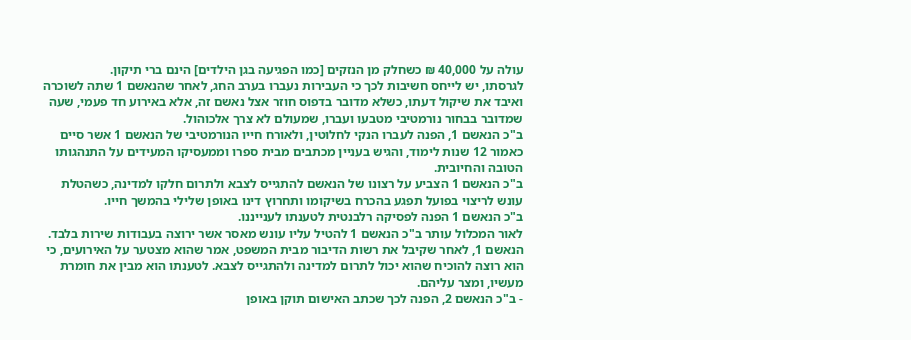עולה על 40,000 ₪ כשחלק מן הנזקים [כמו הפגיעה בגן הילדים] הינם ברי תיקון.
לגרסתו, יש לייחס חשיבות לכך כי העבירות נעברו בערב החג, לאחר שהנאשם 1 שתה לשוכרה ואיבד את שיקול דעתו, כשלא מדובר בדפוס חוזר אצל נאשם זה, אלא באירוע חד פעמי, שעה שמדובר בבחור נורמטיבי מטבעו ועברו, שמעולם לא צרך אלכוהול.
ב"כ הנאשם 1, הפנה לעברו הנקי לחלוטין, ולאורח חייו הנורמטיבי של הנאשם 1 אשר סיים כאמור 12 שנות לימוד, והגיש בעניין מכתבים מבית ספרו וממעסיקו המעידים על התנהגותו הטובה והחיובית.
ב"כ הנאשם 1 הצביע על רצונו של הנאשם להתגייס לצבא ולתרום חלקו למדינה, כשהטלת עונש לריצוי בפועל תפגע בהכרח בשיקומו ותחרוץ דינו באופן שלילי בהמשך חייו.
ב"כ הנאשם 1 הפנה לפסיקה רלבנטית לטענתו לענייננו.
לאור המכלול עותר ב"כ הנאשם 1 להטיל עליו עונש מאסר אשר ירוצה בעבודות שירות בלבד.
הנאשם 1, לאחר שקיבל את רשות הדיבור מבית המשפט, אמר שהוא מצטער על האירועים, כי הוא רוצה להוכיח שהוא יכול לתרום למדינה ולהתגייס לצבא. לטענתו הוא מבין את חומרת מעשיו, ומצר עליהם.
- ב"כ הנאשם 2, הפנה לכך שכתב האישום תוקן באופן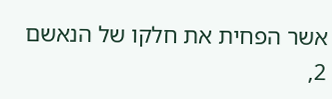אשר הפחית את חלקו של הנאשם 2,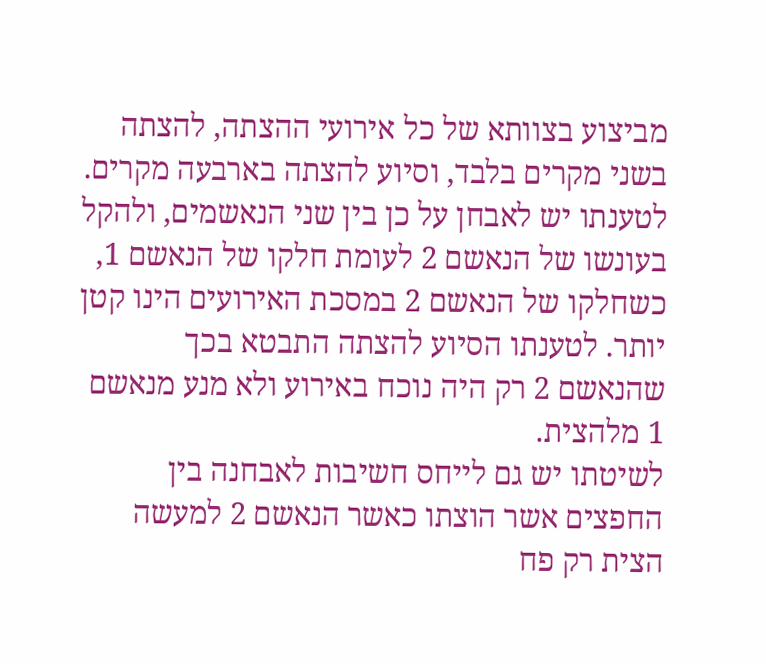מביצוע בצוותא של כל אירועי ההצתה, להצתה בשני מקרים בלבד, וסיוע להצתה בארבעה מקרים. לטענתו יש לאבחן על כן בין שני הנאשמים, ולהקל בעונשו של הנאשם 2 לעומת חלקו של הנאשם 1, כשחלקו של הנאשם 2 במסכת האירועים הינו קטן יותר. לטענתו הסיוע להצתה התבטא בכך שהנאשם 2 רק היה נוכח באירוע ולא מנע מנאשם 1 מלהצית.
לשיטתו יש גם לייחס חשיבות לאבחנה בין החפצים אשר הוצתו כאשר הנאשם 2 למעשה הצית רק פח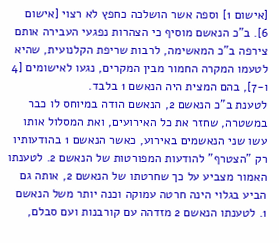[אישום 1] וספה אשר הושלכה כחפץ לא רצוי [אישום 6]. ב"כ הנאשם מוסיף כי הצהרות נפגעי העבירה אותם צירפה ב"כ המאשימה, לרבות שריפת הקלנועית, שהיא לטעמו המקרה החמור מבין המקרים, נגעו לאישומים [4 ו-7], בהם המצית היה הנאשם 1 בלבד.
לטענת ב"כ הנאשם 2, הנאשם הודה במיוחס לו כבר במשטרה, שחזר את כל האירועים, ואת המסלול אותו עשו שני הנאשמים באירוע, כאשר הנאשם 1 בהודעותיו רק "הצטרף" להודעות המפורטות של הנאשם 2. לטענתו האמור מצביע על כך שחרטתו של הנאשם 2, אותה גם הביע בגלוי הינה חרטה עמוקה וכנה יותר משל הנאשם 1. לטענתו הנאשם 2 מזדהה עם קורבנות ועם סבלם,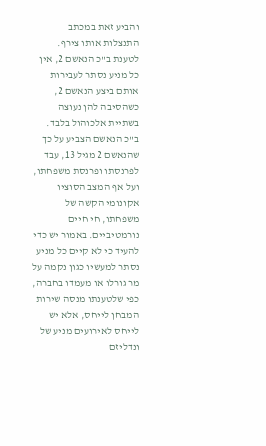והביע זאת במכתב התנצלות אותו צירף.
לטענת ב"כ הנאשם 2, אין כל מניע נסתר לעבירות אותם ביצע הנאשם 2, כשהסיבה להן נעוצה בשתיית אלכוהול בלבד.
ב"כ הנאשם הצביע על כך שהנאשם 2 מגיל 13, עבד לפרנסתו ופרנסת משפחתו, ועל אף המצב הסוציו אקונומי הקשה של משפחתו, חי חיים נורמטיביים. באמור יש כדי להעיד כי לא קיים כל מניע נסתר למעשיו כגון נקמה על מר גורלו או מעמדו בחברה, כפי שלטענתו מנסה שירות המבחן לייחס, אלא יש לייחס לאירועים מניע של ונדליזם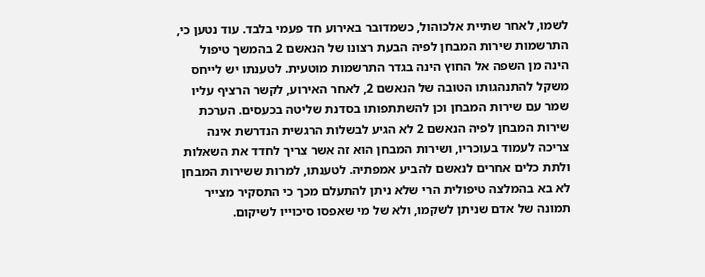לשמו, לאחר שתיית אלכוהול, כשמדובר באירוע חד פעמי בלבד. עוד נטען כי, התרשמות שירות המבחן לפיה הבעת רצונו של הנאשם 2 בהמשך טיפול הינה מן השפה אל החוץ הינה בגדר התרשמות מוטעית. לטענתו יש לייחס משקל להתנהגותו הטובה של הנאשם 2, לאחר האירוע, לקשר הרציף עליו שמר עם שירות המבחן וכן להשתתפותו בסדנת שליטה בכעסים. הערכת שירות המבחן לפיה הנאשם 2 לא הגיע לבשלות הרגשית הנדרשת אינה צריכה לעמוד בעוכריו, ושירות המבחן הוא זה אשר צריך לחדד את השאלות ולתת כלים אחרים לנאשם להביע אמפתיה. לטענתו, למרות ששירות המבחן לא בא בהמלצה טיפולית הרי שלא ניתן להתעלם מכך כי התסקיר מצייר תמונה של אדם שניתן לשקמו, ולא של מי שאפסו סיכוייו לשיקום.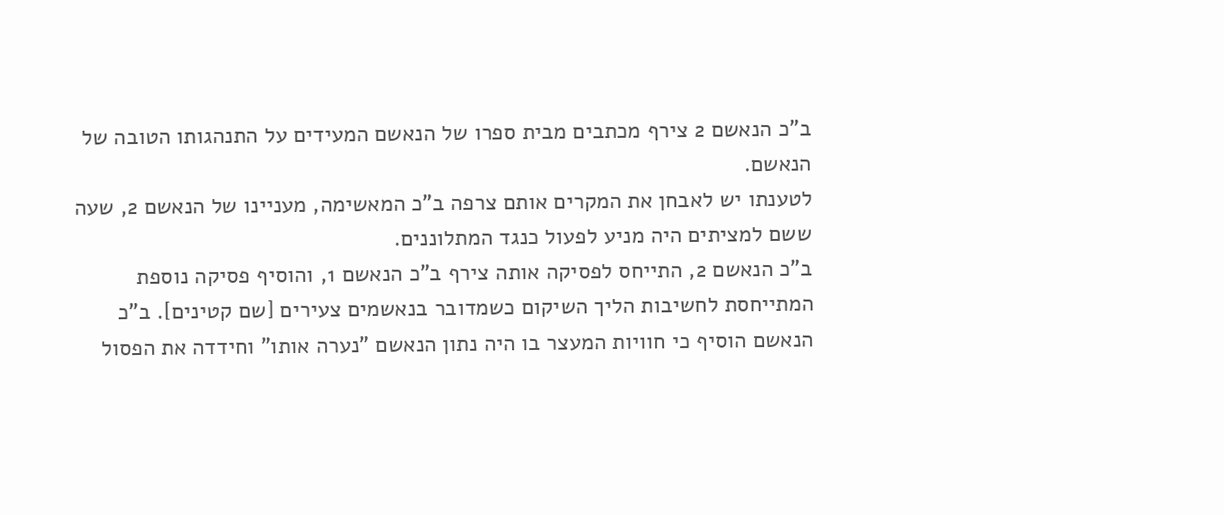ב"כ הנאשם 2 צירף מכתבים מבית ספרו של הנאשם המעידים על התנהגותו הטובה של הנאשם.
לטענתו יש לאבחן את המקרים אותם צרפה ב"כ המאשימה, מעניינו של הנאשם 2, שעה ששם למציתים היה מניע לפעול כנגד המתלוננים.
ב"כ הנאשם 2, התייחס לפסיקה אותה צירף ב"כ הנאשם 1, והוסיף פסיקה נוספת המתייחסת לחשיבות הליך השיקום כשמדובר בנאשמים צעירים [שם קטינים]. ב"כ הנאשם הוסיף כי חוויות המעצר בו היה נתון הנאשם "נערה אותו" וחידדה את הפסול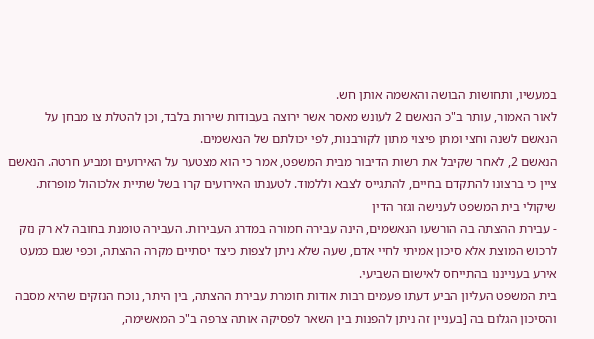במעשיו, ותחושות הבושה והאשמה אותן חש.
לאור האמור, עותר ב"כ הנאשם 2 לעונש מאסר אשר ירוצה בעבודות שירות בלבד, וכן להטלת צו מבחן על הנאשם לשנה וחצי ומתן פיצוי מתון לקורבנות, לפי יכולתם של הנאשמים.
הנאשם 2, לאחר שקיבל את רשות הדיבור מבית המשפט, אמר כי הוא מצטער על האירועים ומביע חרטה. הנאשם ציין כי ברצונו להתקדם בחיים, להתגייס לצבא וללמוד. לטענתו האירועים קרו בשל שתיית אלכוהול מופרזת.
שיקולי בית המשפט לענישה וגזר הדין
- עבירת ההצתה בה הורשעו הנאשמים, הינה עבירה חמורה במדרג העבירות. העבירה טומנת בחובה לא רק נזק לרכוש המוצת אלא סיכון אמיתי לחיי אדם, שעה שלא ניתן לצפות כיצד יסתיים מקרה ההצתה, וכפי שגם כמעט אירע בענייננו בהתייחס לאישום השביעי.
בית המשפט העליון הביע דעתו פעמים רבות אודות חומרת עבירת ההצתה, בין היתר, נוכח הנזקים שהיא מסבה והסיכון הגלום בה [בעניין זה ניתן להפנות בין השאר לפסיקה אותה צרפה ב"כ המאשימה,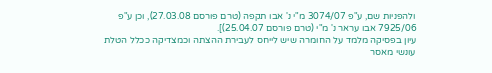ולהפניות שם, ע"פ 3074/07 מ"י נ' אבו תקפה (טרם פורסם 27.03.08), וכן ע"פ 7925/06 אבו עראר נ' מ"י (טרם פורסם 25.04.07)].
עיון בפסיקה מלמד על החומרה שיש לייחס לעבירת ההצתה וכמצדיקה ככלל הטלת עונשי מאסר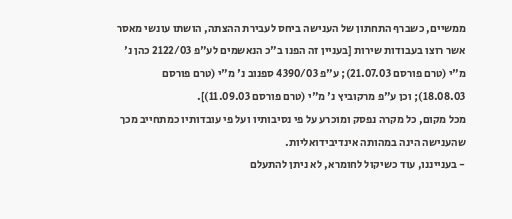ממשיים, כשברף התחתון של הענישה ביחס לעבירת ההצתה, הושתו עונשי מאסר אשר רוצו בעבודות שירות [בעניין זה הפנו ב"כ הנאשמים לע"פ 2122/03 כהן נ' מ"י (טרם פורסם 21.07.03); ע"פ 4390/03 ספנוב נ' מ"י (טרם פורסם 18.08.03); וכן ע"פ מרקוביץ נ' מ"י (טרם פורסם 11.09.03)].
מכל מקום, כל מקרה נפסק ומוכרע על פי נסיבותיו ועל פי עובדותיו כמתחייב מכך שהענישה הינה במהותה אינדיבידואליות.
- בענייננו, עוד כשיקול לחומרא, לא ניתן להתעלם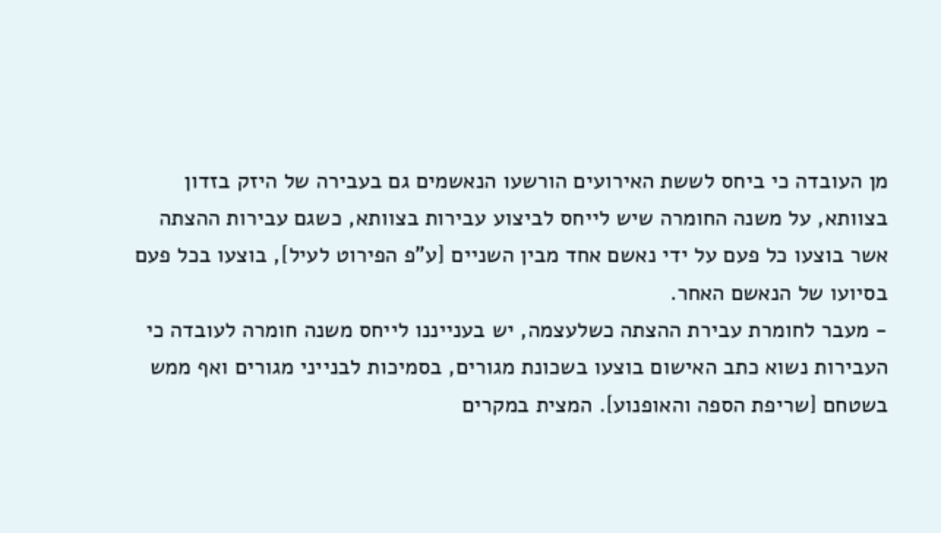מן העובדה כי ביחס לששת האירועים הורשעו הנאשמים גם בעבירה של היזק בזדון בצוותא, על משנה החומרה שיש לייחס לביצוע עבירות בצוותא, כשגם עבירות ההצתה אשר בוצעו כל פעם על ידי נאשם אחד מבין השניים [ע"פ הפירוט לעיל], בוצעו בכל פעם בסיועו של הנאשם האחר.
- מעבר לחומרת עבירת ההצתה כשלעצמה, יש בענייננו לייחס משנה חומרה לעובדה כי העבירות נשוא כתב האישום בוצעו בשכונת מגורים, בסמיכות לבנייני מגורים ואף ממש בשטחם [שריפת הספה והאופנוע]. המצית במקרים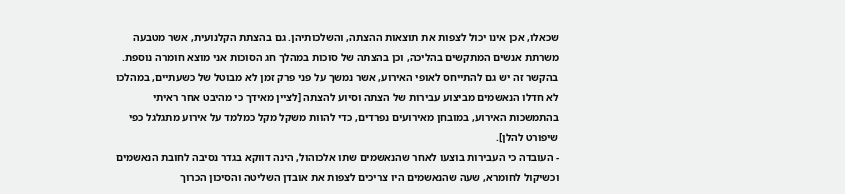שכאלו, אכן אינו יכול לצפות את תוצאות ההצתה, והשלכותיהן. גם בהצתת הקלנועית, אשר מטבעה משרתת אנשים המתקשים בהליכה, וכן בהצתה של סוכות במהלך חג הסוכות אני מוצא חומרה נוספת. בהקשר זה יש גם להתייחס לאופי האירוע, אשר נמשך על פני פרק זמן לא מבוטל של כשעתיים, במהלכו לא חדלו הנאשמים מביצוע עבירות של הצתה וסיוע להצתה [לציין מאידך כי מהיבט אחר ראיתי בהתמשכות האירוע, במובחן מאירועים נפרדים, כדי להוות משקל מקל כמלמד על אירוע מתגלגל כפי שיפורט להלן].
- העובדה כי העבירות בוצעו לאחר שהנאשמים שתו אלכוהול, הינה דווקא בגדר נסיבה לחובת הנאשמים וכשיקול לחומרא, שעה שהנאשמים היו צריכים לצפות את אובדן השליטה והסיכון הכרוך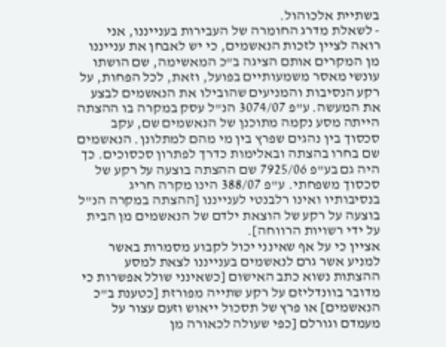בשתיית אלכוהול.
- לשאלת מדרג החומרה של העבירות בענייננו, אני רואה לציין לזכות הנאשמים, כי יש לאבחן את ענייננו מן המקרים אותם הציגה ב"כ המאשימה, שם הושתו עונשי מאסר משמעותיים בפועל, וזאת, לכל הפחות, על רקע הנסיבות והמניעים שהובילו את הנאשמים לבצע את המעשה. ע"פ 3074/07 הנ"ל עסק במקרה בו ההצתה הייתה מסע נקמה מתוכנן של הנאשמים שם, עקב סכסוך בין נהגים שפרץ בין מי מהם למתלונן. הנאשמים שם בחרו בהצתה ובאלימות כדרך לפתרון סכסוכים. כך היה גם בע"פ 7925/06 שם ההצתה בוצעה על רקע של סכסוך משפחתי. ע"פ 388/07 הינו מקרה חריג בנסיבותיו ואינו רלבנטי לענייננו [ההצתה במקרה הנ"ל בוצעה על רקע של הוצאת ילדם של הנאשמים מן הבית על ידי רשויות הרווחה].
אציין כי על אף שאינני יכול לקבוע מסמרות באשר למניע אשר גרם לנאשמים בענייננו לצאת למסע ההצתות נשוא כתב האישום [כשאינני שולל אפשרות כי מדובר בוונדליזם על רקע שתייה מפורזת [כטענת ב"כ הנאשמים] או פרץ של תסכול ייאוש וזעם עצור על מעמדם וגורלם [כפי שעולה לכאורה מן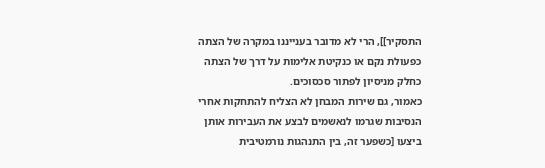התסקיר]], הרי לא מדובר בענייננו במקרה של הצתה כפעולת נקם או כנקיטת אלימות על דרך של הצתה כחלק מניסיון לפתור סכסוכים.
כאמור, גם שירות המבחן לא הצליח להתחקות אחרי הנסיבות שגרמו לנאשמים לבצע את העבירות אותן ביצעו [כשפער זה, בין התנהגות נורמטיבית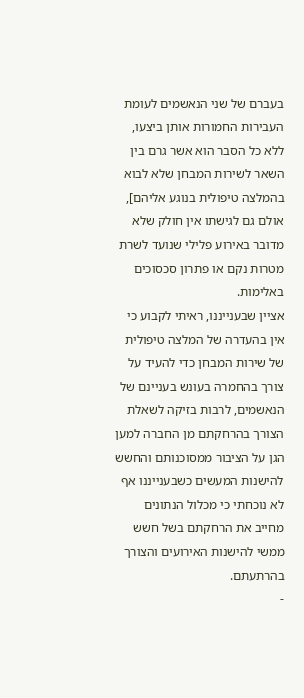בעברם של שני הנאשמים לעומת העבירות החמורות אותן ביצעו, ללא כל הסבר הוא אשר גרם בין השאר לשירות המבחן שלא לבוא בהמלצה טיפולית בנוגע אליהם], אולם גם לגישתו אין חולק שלא מדובר באירוע פלילי שנועד לשרת מטרות נקם או פתרון סכסוכים באלימות.
אציין שבענייננו, ראיתי לקבוע כי אין בהעדרה של המלצה טיפולית של שירות המבחן כדי להעיד על צורך בהחמרה בעונש בעניינם של הנאשמים, לרבות בזיקה לשאלת הצורך בהרחקתם מן החברה למען הגן על הציבור ממסוכנותם והחשש להישנות המעשים כשבענייננו אף לא נוכחתי כי מכלול הנתונים מחייב את הרחקתם בשל חשש ממשי להישנות האירועים והצורך בהרתעתם.
-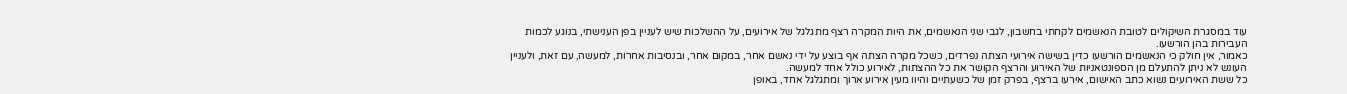עוד במסגרת השיקולים לטובת הנאשמים לקחתי בחשבון, לגבי שני הנאשמים, את היות המקרה רצף מתגלגל של אירועים, על ההשלכות שיש לעניין בפן הענישתי, בנוגע לכמות העבירות בהן הורשעו.
כאמור, אין חולק כי הנאשמים הורשעו כדין בשישה אירועי הצתה נפרדים, כשכל מקרה הצתה אף בוצע על ידי נאשם אחר, במקום אחר, ובנסיבות אחרות, למעשה, עם זאת, ולעניין העונש לא ניתן להתעלם מן הספונטאניות של האירוע והרצף הקושר את כל ההצתות, לאירוע כולל אחד למעשה.
כל ששת האירועים נשוא כתב האישום, אירעו ברצף, בפרק זמן של כשעתיים והיוו מעין אירוע ארוך ומתגלגל אחד, באופן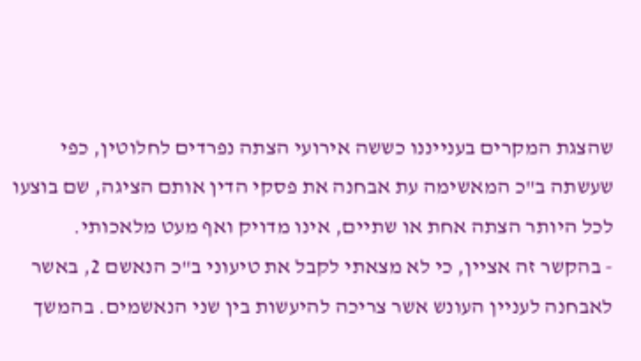שהצגת המקרים בענייננו כששה אירועי הצתה נפרדים לחלוטין, כפי שעשתה ב"כ המאשימה עת אבחנה את פסקי הדין אותם הציגה, שם בוצעו לכל היותר הצתה אחת או שתיים, אינו מדויק ואף מעט מלאכותי.
- בהקשר זה אציין, כי לא מצאתי לקבל את טיעוני ב"כ הנאשם 2, באשר לאבחנה לעניין העונש אשר צריכה להיעשות בין שני הנאשמים. בהמשך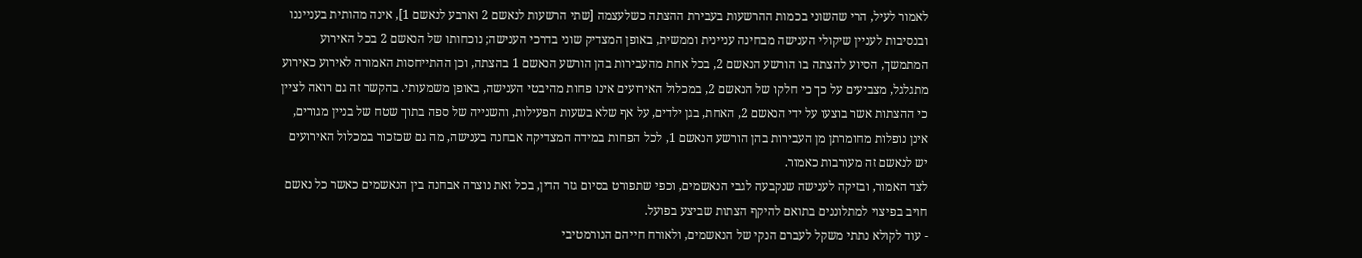לאמור לעיל, הרי שהשוני בכמות ההרשעות בעבירת ההצתה כשלעצמה [שתי הרשעות לנאשם 2 וארבע לנאשם 1], אינה מהותית בענייננו ובנסיבות לעניין שיקולי הענישה מבחינה עניינית וממשית, באופן המצדיק שוני בדרכי הענישה; נוכחותו של הנאשם 2 בכל האירוע המתמשך, הסיוע להצתה בו הורשע הנאשם 2, בכל אחת מהעבירות בהן הורשע הנאשם 1 בהצתה, וכן ההתייחסות האמורה לאירוע כאירוע מתגלגל, מצביעים על כך כי חלקו של הנאשם 2, במכלול האירועים אינו פחות מהיבטי הענישה, באופן משמעותי. בהקשר זה גם רואה לציין כי ההצתות אשר בוצעו על ידי הנאשם 2, האחת, בגן ילדים, על אף שלא בשעות הפעילות, והשנייה של ספה בתוך שטח של בניין מגורים, אינן נופלות מחומרתן מן העבירות בהן הורשע הנאשם 1, לכל הפחות במידה המצדיקה אבחנה בענישה, מה גם שכזכור במכלול האירועים יש לנאשם זה מעורבות כאמור.
לצד האמור, ובזיקה לענישה שנקבעה לגבי הנאשמים, וכפי שתפורט בסיום גזר הדין, בכל זאת נוצרה אבחנה בין הנאשמים כאשר כל נאשם חויב בפיצוי למתלוננים בתואם להיקף הצתות שביצע בפועל.
- עוד לקולא נתתי משקל לעברם הנקי של הנאשמים, ולאורח חייהם הנורמטיבי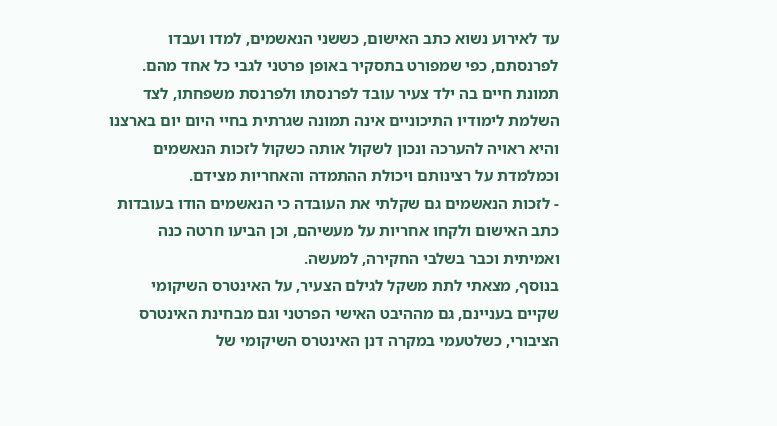עד לאירוע נשוא כתב האישום, כששני הנאשמים, למדו ועבדו לפרנסתם, כפי שמפורט בתסקיר באופן פרטני לגבי כל אחד מהם.
תמונת חיים בה ילד צעיר עובד לפרנסתו ולפרנסת משפחתו, לצד השלמת לימודיו התיכוניים אינה תמונה שגרתית בחיי היום יום בארצנו והיא ראויה להערכה ונכון לשקול אותה כשקול לזכות הנאשמים וכמלמדת על רצינותם ויכולת ההתמדה והאחריות מצידם.
- לזכות הנאשמים גם שקלתי את העובדה כי הנאשמים הודו בעובדות כתב האישום ולקחו אחריות על מעשיהם, וכן הביעו חרטה כנה ואמיתית וכבר בשלבי החקירה, למעשה.
בנוסף, מצאתי לתת משקל לגילם הצעיר, על האינטרס השיקומי שקיים בעניינם, גם מההיבט האישי הפרטני וגם מבחינת האינטרס הציבורי, כשלטעמי במקרה דנן האינטרס השיקומי של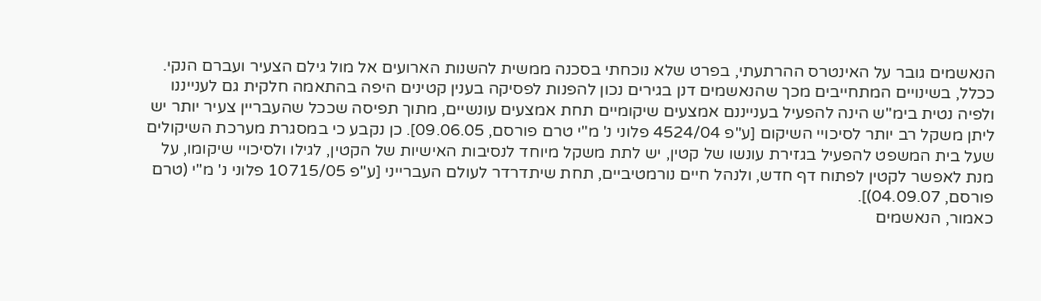הנאשמים גובר על האינטרס ההרתעתי, בפרט שלא נוכחתי בסכנה ממשית להשנות הארועים אל מול גילם הצעיר ועברם הנקי.
ככלל, בשינויים המתחייבים מכך שהנאשמים דנן בגירים נכון להפנות לפסיקה בענין קטינים היפה בהתאמה חלקית גם לענייננו ולפיה נטית בימ"ש הינה להפעיל בענייננם אמצעים שיקומיים תחת אמצעים עונשיים, מתוך תפיסה שככל שהעבריין צעיר יותר יש ליתן משקל רב יותר לסיכויי השיקום [ע"פ 4524/04 פלוני נ' מ"י טרם פורסם, 09.06.05]. כן נקבע כי במסגרת מערכת השיקולים שעל בית המשפט להפעיל בגזירת עונשו של קטין, יש לתת משקל מיוחד לנסיבות האישיות של הקטין, לגילו ולסיכויי שיקומו, על מנת לאפשר לקטין לפתוח דף חדש, ולנהל חיים נורמטיביים, תחת שיתדרדר לעולם העברייני [ע"פ 10715/05 פלוני נ' מ"י (טרם פורסם, 04.09.07)].
כאמור, הנאשמים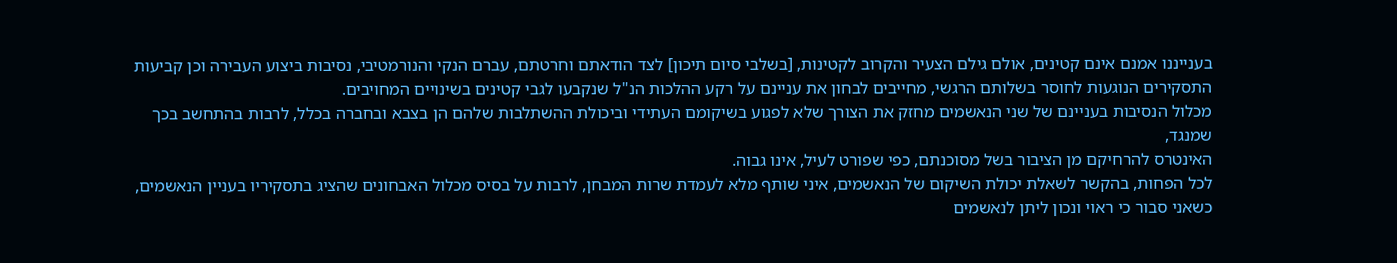בענייננו אמנם אינם קטינים, אולם גילם הצעיר והקרוב לקטינות, [בשלבי סיום תיכון] לצד הודאתם וחרטתם, עברם הנקי והנורמטיבי, נסיבות ביצוע העבירה וכן קביעות התסקירים הנוגעות לחוסר בשלותם הרגשי, מחייבים לבחון את עניינם על רקע ההלכות הנ"ל שנקבעו לגבי קטינים בשינויים המחויבים.
מכלול הנסיבות בעניינם של שני הנאשמים מחזק את הצורך שלא לפגוע בשיקומם העתידי וביכולת ההשתלבות שלהם הן בצבא ובחברה בכלל, לרבות בהתחשב בכך שמנגד,
האינטרס להרחיקם מן הציבור בשל מסוכנתם, כפי שפורט לעיל, אינו גבוה.
לכל הפחות, בהקשר לשאלת יכולת השיקום של הנאשמים, איני שותף מלא לעמדת שרות המבחן, לרבות על בסיס מכלול האבחונים שהציג בתסקיריו בעניין הנאשמים, כשאני סבור כי ראוי ונכון ליתן לנאשמים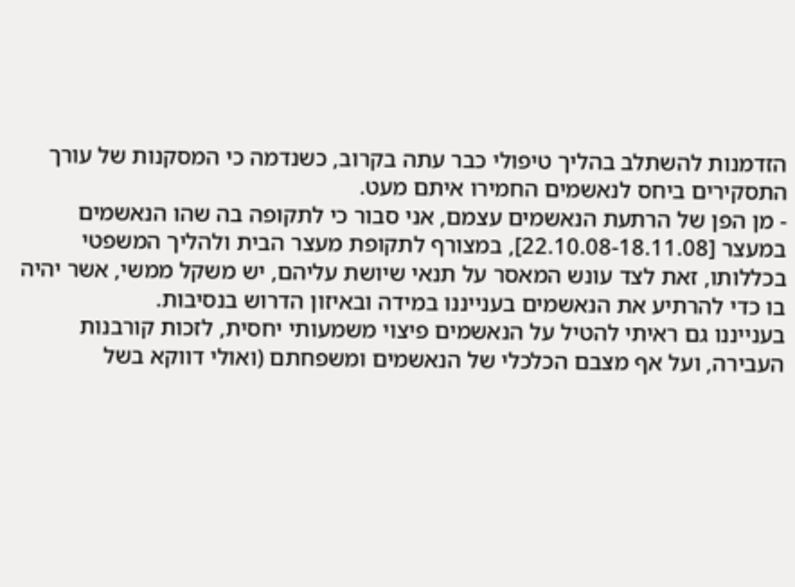הזדמנות להשתלב בהליך טיפולי כבר עתה בקרוב, כשנדמה כי המסקנות של עורך התסקירים ביחס לנאשמים החמירו איתם מעט.
- מן הפן של הרתעת הנאשמים עצמם, אני סבור כי לתקופה בה שהו הנאשמים במעצר [22.10.08-18.11.08], במצורף לתקופת מעצר הבית ולהליך המשפטי בכללותו, זאת לצד עונש המאסר על תנאי שיושת עליהם, יש משקל ממשי, אשר יהיה בו כדי להרתיע את הנאשמים בענייננו במידה ובאיזון הדרוש בנסיבות.
בענייננו גם ראיתי להטיל על הנאשמים פיצוי משמעותי יחסית, לזכות קורבנות העבירה, ועל אף מצבם הכלכלי של הנאשמים ומשפחתם (ואולי דווקא בשל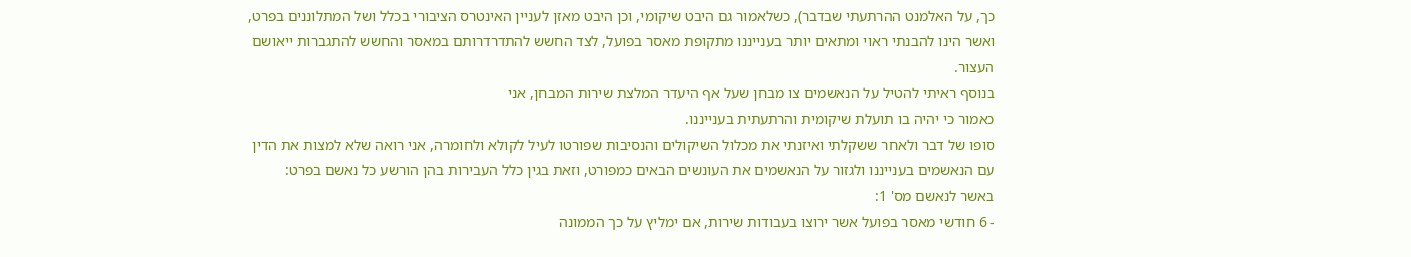כך, על האלמנט ההרתעתי שבדבר), כשלאמור גם היבט שיקומי, וכן היבט מאזן לעניין האינטרס הציבורי בכלל ושל המתלוננים בפרט, ואשר הינו להבנתי ראוי ומתאים יותר בענייננו מתקופת מאסר בפועל, לצד החשש להתדרדרותם במאסר והחשש להתגברות ייאושם העצור.
בנוסף ראיתי להטיל על הנאשמים צו מבחן שעל אף היעדר המלצת שירות המבחן, אני
כאמור כי יהיה בו תועלת שיקומית והרתעתית בענייננו.
סופו של דבר ולאחר ששקלתי ואיזנתי את מכלול השיקולים והנסיבות שפורטו לעיל לקולא ולחומרה, אני רואה שלא למצות את הדין עם הנאשמים בענייננו ולגזור על הנאשמים את העונשים הבאים כמפורט, וזאת בגין כלל העבירות בהן הורשע כל נאשם בפרט:
באשר לנאשם מס' 1:
- 6 חודשי מאסר בפועל אשר ירוצו בעבודות שירות, אם ימליץ על כך הממונה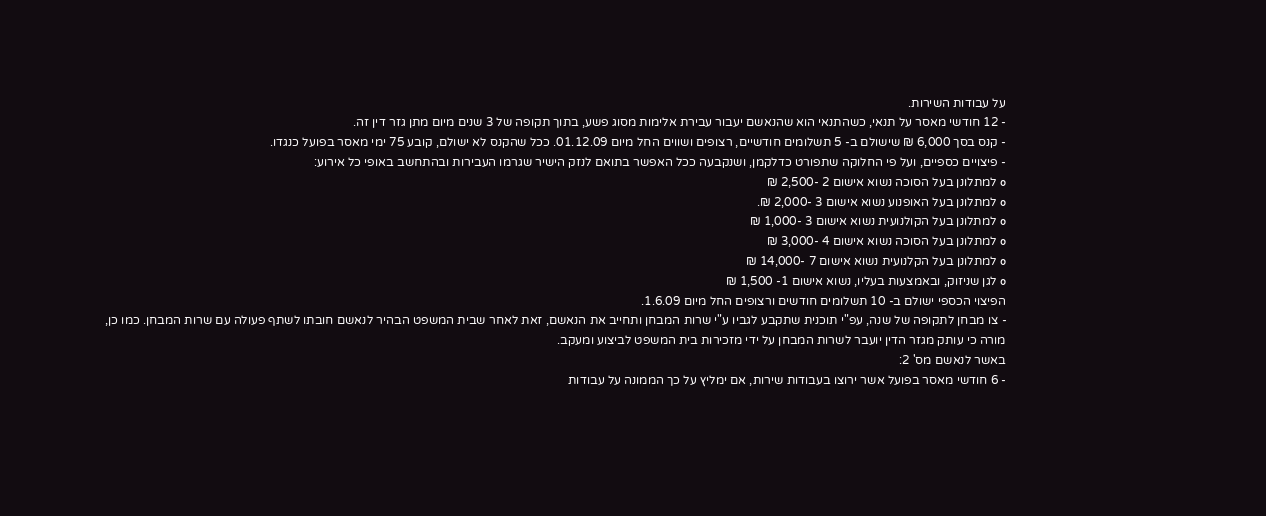על עבודות השירות.
- 12 חודשי מאסר על תנאי, כשהתנאי הוא שהנאשם יעבור עבירת אלימות מסוג פשע, בתוך תקופה של 3 שנים מיום מתן גזר דין זה.
- קנס בסך 6,000 ₪ שישולם ב- 5 תשלומים חודשיים, רצופים ושווים החל מיום 01.12.09. ככל שהקנס לא ישולם, קובע 75 ימי מאסר בפועל כנגדו.
- פיצויים כספיים, ועל פי החלוקה שתפורט כדלקמן, ושנקבעה ככל האפשר בתואם לנזק הישיר שגרמו העבירות ובהתחשב באופי כל אירוע:
o למתלונן בעל הסוכה נשוא אישום 2 -2,500 ₪
o למתלונן בעל האופנוע נשוא אישום 3 -2,000 ₪.
o למתלונן בעל הקולנועית נשוא אישום 3 -1,000 ₪
o למתלונן בעל הסוכה נשוא אישום 4 -3,000 ₪
o למתלונן בעל הקלנועית נשוא אישום 7 -14,000 ₪
o לגן שניזוק, ובאמצעות בעליו, נשוא אישום 1- 1,500 ₪
הפיצוי הכספי ישולם ב- 10 תשלומים חודשים ורצופים החל מיום 1.6.09.
- צו מבחן לתקופה של שנה, עפ"י תוכנית שתקבע לגביו ע"י שרות המבחן ותחייב את הנאשם, זאת לאחר שבית המשפט הבהיר לנאשם חובתו לשתף פעולה עם שרות המבחן. כמו כן, מורה כי עותק מגזר הדין יועבר לשרות המבחן על ידי מזכירות בית המשפט לביצוע ומעקב.
באשר לנאשם מס' 2:
- 6 חודשי מאסר בפועל אשר ירוצו בעבודות שירות, אם ימליץ על כך הממונה על עבודות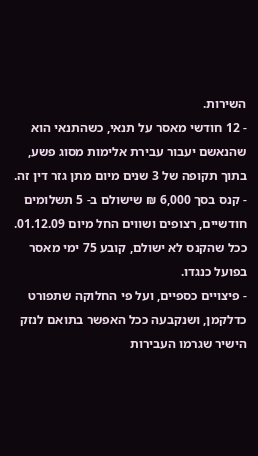השירות.
- 12 חודשי מאסר על תנאי, כשהתנאי הוא שהנאשם יעבור עבירת אלימות מסוג פשע, בתוך תקופה של 3 שנים מיום מתן גזר דין זה.
- קנס בסך 6,000 ₪ שישולם ב- 5 תשלומים חודשיים, רצופים ושווים החל מיום 01.12.09. ככל שהקנס לא ישולם, קובע 75 ימי מאסר בפועל כנגדו.
- פיצויים כספיים, ועל פי החלוקה שתפורט כדלקמן, ושנקבעה ככל האפשר בתואם לנזק הישיר שגרמו העבירות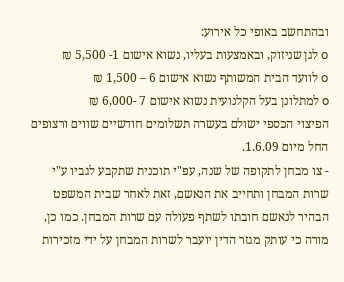ובהתחשב באופי כל אירוע:
o לגן שניזוק, ובאמצעות בעליו, נשוא אישום 1- 5,500 ₪
o לוועד הבית המשותף נשוא אישום 6 – 1,500 ₪
o למתלונן בעל הקלנועית נשוא אישום 7 -6,000 ₪
הפיצוי הכספי ישולם בעשרה תשלומים חודשיים שווים ורצופים החל מיום 1.6.09.
- צו מבחן לתקופה של שנה, עפ"י תוכנית שתקבע לגביו ע"י שרות המבחן ותחייב את הנאשם, זאת לאחר שבית המשפט הבהיר לנאשם חובתו לשתף פעולה עם שרות המבחן. כמו כן, מורה כי עותק מגזר הדין יועבר לשרות המבחן על ידי מזכירות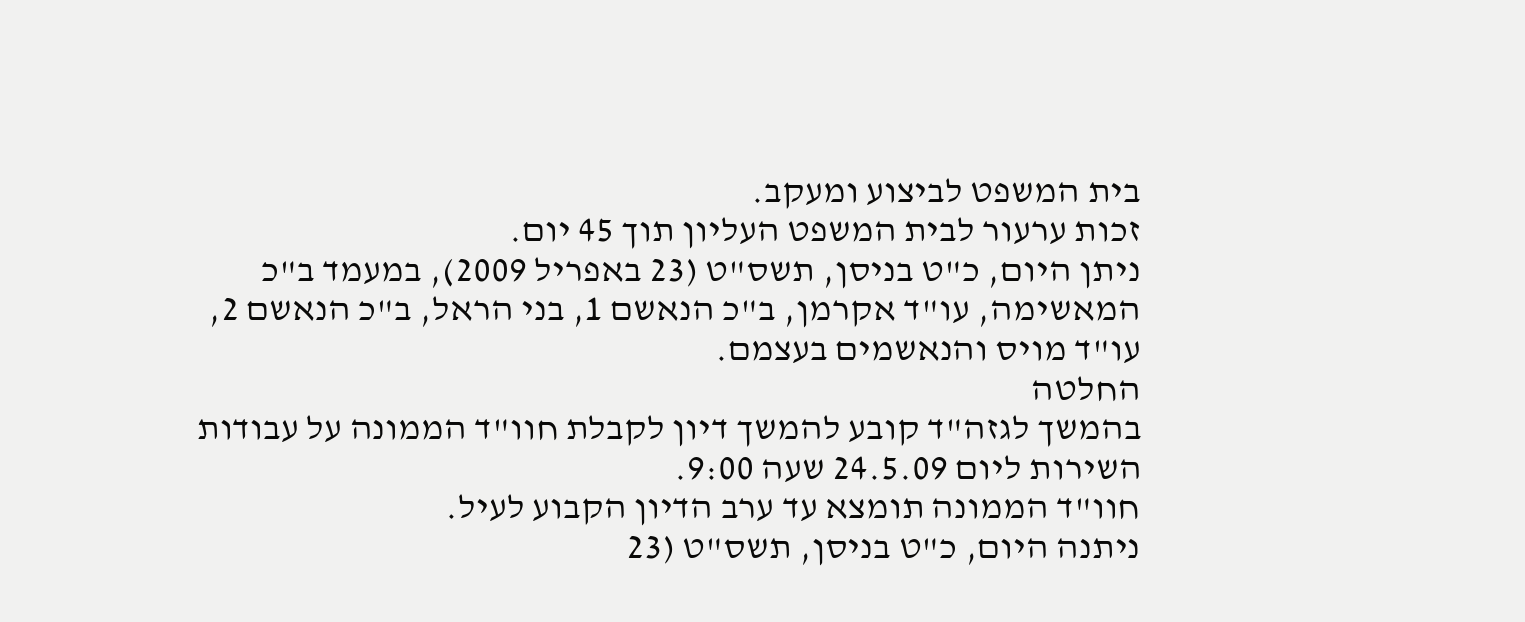בית המשפט לביצוע ומעקב.
זכות ערעור לבית המשפט העליון תוך 45 יום.
ניתן היום, כ"ט בניסן, תשס"ט (23 באפריל 2009), במעמד ב"כ המאשימה, עו"ד אקרמן, ב"כ הנאשם 1, בני הראל, ב"כ הנאשם 2, עו"ד מויס והנאשמים בעצמם.
החלטה
בהמשך לגזה"ד קובע להמשך דיון לקבלת חוו"ד הממונה על עבודות השירות ליום 24.5.09 שעה 9:00.
חוו"ד הממונה תומצא עד ערב הדיון הקבוע לעיל.
ניתנה היום, כ"ט בניסן, תשס"ט (23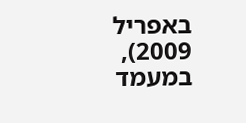באפריל 2009), במעמד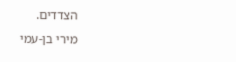הצדדים.
מירי בן-עמי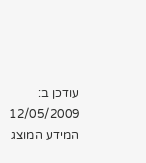עודכן ב: 12/05/2009
המידע המוצג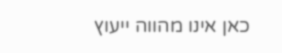כאן אינו מהווה ייעוץ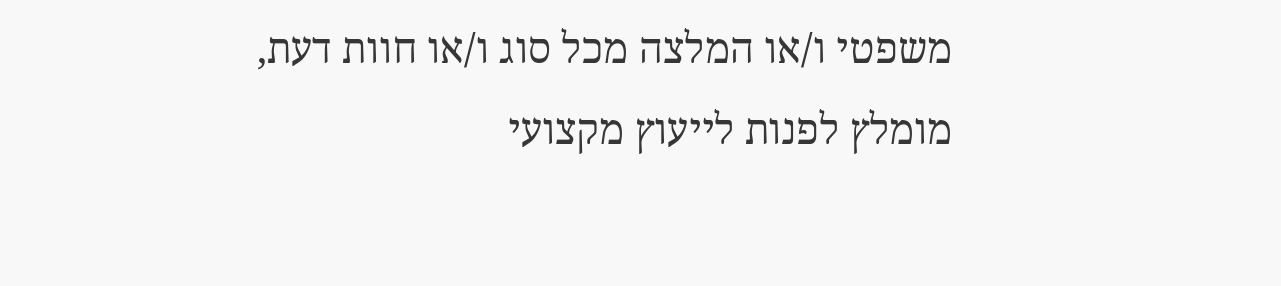משפטי ו/או המלצה מכל סוג ו/או חוות דעת, מומלץ לפנות לייעוץ מקצועי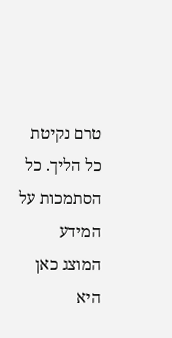טרם נקיטת כל הליך. כל הסתמכות על המידע המוצג כאן היא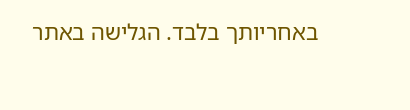באחריותך בלבד. הגלישה באתר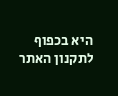היא בכפוף לתקנון האתר